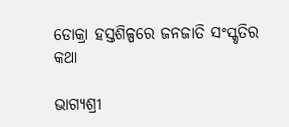ଡୋକ୍ରା ହସ୍ତଶିଳ୍ପରେ ଜନଜାତି ସଂସ୍କୃତିର କଥା

ଭାଗ୍ୟଶ୍ରୀ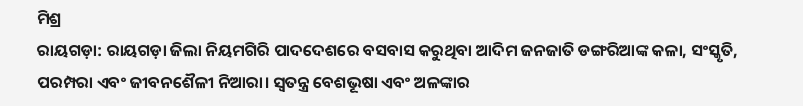ମିଶ୍ର
ରାୟଗଡ଼ା: ରାୟଗଡ଼ା ଜିଲା ନିୟମଗିରି ପାଦଦେଶରେ ବସବାସ କରୁଥିବା ଆଦିମ ଜନଜାତି ଡଙ୍ଗରିଆଙ୍କ କଳା, ସଂସ୍କୃତି, ପରମ୍ପରା ଏବଂ ଜୀବନଶୈଳୀ ନିଆରା। ସ୍ବତନ୍ତ୍ର ବେଶଭୂଷା ଏବଂ ଅଳଙ୍କାର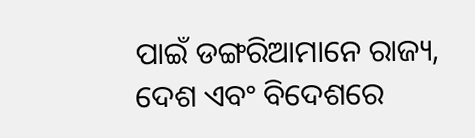ପାଇଁ ଡଙ୍ଗରିଆମାନେ ରାଜ୍ୟ, ଦେଶ ଏବଂ ବିଦେଶରେ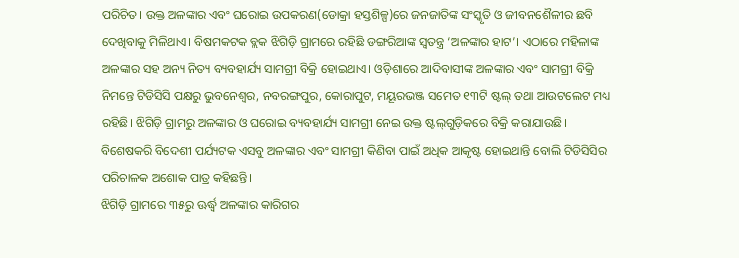ପରିଚିତ। ଉକ୍ତ ଅଳଙ୍କାର ଏବଂ ଘରୋଇ ଉପକରଣ(ଡୋକ୍ରା ହସ୍ତଶିଳ୍ପ)ରେ ଜନଜାତିଙ୍କ ସଂସ୍କୃତି ଓ ଜୀବନଶୈଳୀର ଛବି ଦେଖିବାକୁ ମିଳିଥାଏ। ବିଷମକଟକ ବ୍ଲକ ଝିଗିଡ଼ି ଗ୍ରାମରେ ରହିଛି ଡଙ୍ଗରିଆଙ୍କ ସ୍ବତନ୍ତ୍ର ‘ଅଳଙ୍କାର ହାଟ’। ଏଠାରେ ମହିଳାଙ୍କ ଅଳଙ୍କାର ସହ ଅନ୍ୟ ନିତ୍ୟ ବ୍ୟବହାର୍ଯ୍ୟ ସାମଗ୍ରୀ ବିକ୍ରି ହୋଇଥାଏ। ଓଡ଼ିଶାରେ ଆଦିବାସୀଙ୍କ ଅଳଙ୍କାର ଏବଂ ସାମଗ୍ରୀ ବିକ୍ରି ନିମନ୍ତେ ଟିଡିସିସି ପକ୍ଷରୁ ଭୁବନେଶ୍ୱର, ନବରଙ୍ଗପୁର, କୋରାପୁଟ, ମୟୂରଭଞ୍ଜ ସମେତ ୧୩ଟି ଷ୍ଟଲ୍‌ ତଥା ଆଉଟଲେଟ ମଧ୍ୟ ରହିଛି। ଝିଗିଡ଼ି ଗ୍ରାମରୁ ଅଳଙ୍କାର ଓ ଘରୋଇ ବ୍ୟବହାର୍ଯ୍ୟ ସାମଗ୍ରୀ ନେଇ ଉକ୍ତ ଷ୍ଟଲ୍‌ଗୁଡ଼ିକରେ ବିକ୍ରି କରାଯାଉଛି। ବିଶେଷକରି ବିଦେଶୀ ପର୍ଯ୍ୟଟକ ଏସବୁ ଅଳଙ୍କାର ଏବଂ ସାମଗ୍ରୀ କିଣିବା ପାଇଁ ଅଧିକ ଆକୃଷ୍ଟ ହୋଇଥାନ୍ତି ବୋଲି ଟିଡିସିସିର ପରିଚାଳକ ଅଶୋକ ପାତ୍ର କହିଛନ୍ତି।
ଝିଗିଡ଼ି ଗ୍ରାମରେ ୩୫ରୁ ଊର୍ଦ୍ଧ୍ୱ ଅଳଙ୍କାର କାରିଗର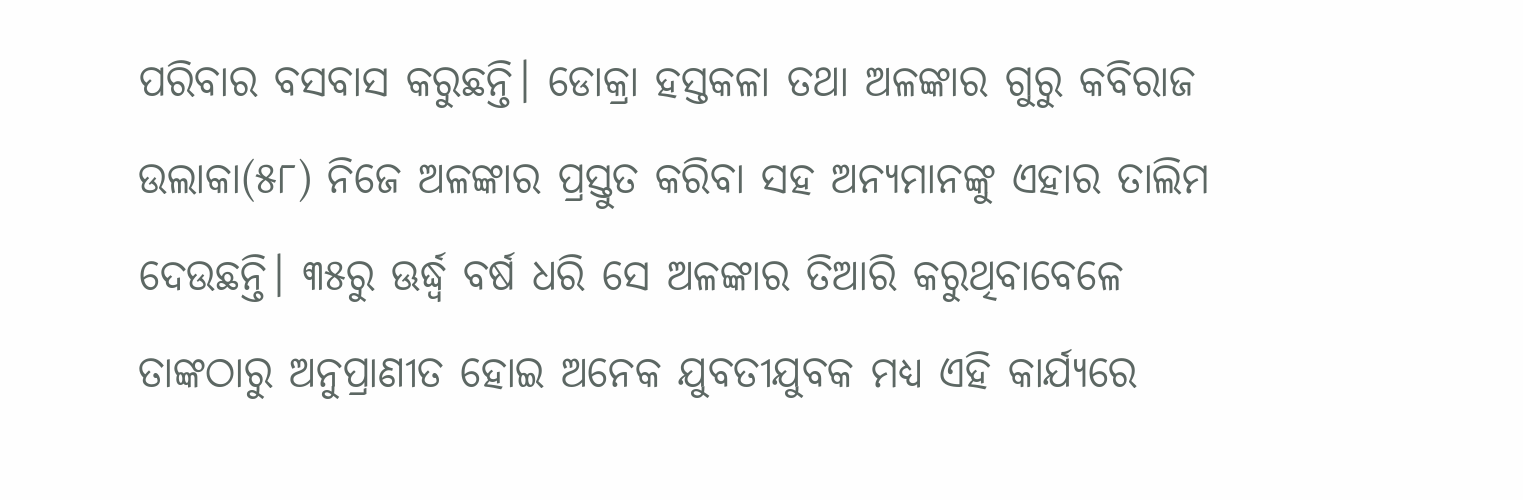ପରିବାର ବସବାସ କରୁଛନ୍ତି। ଡୋକ୍ରା ହସ୍ତକଳା ତଥା ଅଳଙ୍କାର ଗୁରୁ କବିରାଜ ଉଲାକା(୫୮) ନିଜେ ଅଳଙ୍କାର ପ୍ରସ୍ତୁତ କରିବା ସହ ଅନ୍ୟମାନଙ୍କୁ ଏହାର ତାଲିମ ଦେଉଛନ୍ତି। ୩୫ରୁ ଊର୍ଦ୍ଧ୍ୱ ବର୍ଷ ଧରି ସେ ଅଳଙ୍କାର ତିଆରି କରୁଥିବାବେଳେ ତାଙ୍କଠାରୁ ଅନୁପ୍ରାଣୀତ ହୋଇ ଅନେକ ଯୁବତୀଯୁବକ ମଧ୍ୟ ଏହି କାର୍ଯ୍ୟରେ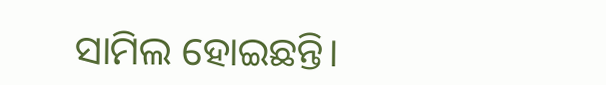ସାମିଲ ହୋଇଛନ୍ତି।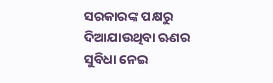ସରକାରଙ୍କ ପକ୍ଷରୁ ଦିଆଯାଉଥିବା ଋଣର ସୁବିଧା ନେଇ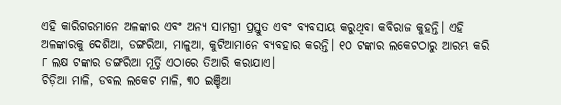ଏହି କାରିଗରମାନେ ଅଳଙ୍କାର ଏବଂ ଅନ୍ୟ ସାମଗ୍ରୀ ପ୍ରସ୍ତୁତ ଏବଂ ବ୍ୟବସାୟ କରୁଥିବା କବିରାଜ କୁହନ୍ତି। ଏହି ଅଳଙ୍କାରକୁ ଦେଶିଆ, ଡଙ୍ଗରିଆ, ମାଳୁଆ, କୁଟିଆମାନେ ବ୍ୟବହାର କରନ୍ତି। ୧୦ ଟଙ୍କାର ଲକେଟଠାରୁ ଆରମ୍ଭ କରି ୮ ଲକ୍ଷ ଟଙ୍କାର ଡଙ୍ଗରିଆ ମୂର୍ତ୍ତି ଏଠାରେ ତିଆରି କରାଯାଏ।
ଚିଡ଼ିଆ ମାଳି, ଡବଲ ଲକେଟ ମାଳି, ୩୦ ଇଞ୍ଚିଆ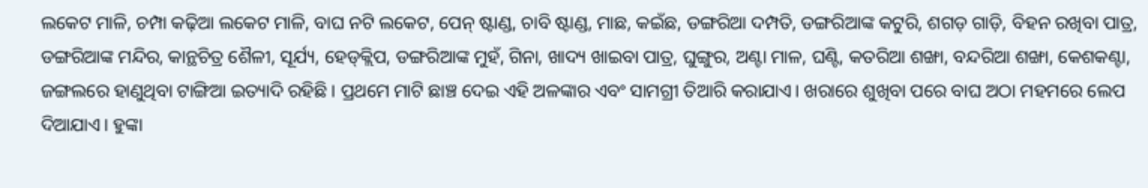ଲକେଟ ମାଳି, ଚମ୍ପା କଢ଼ିଆ ଲକେଟ ମାଳି, ବାଘ ନଟି ଲକେଟ, ପେନ୍‌ ଷ୍ଟାଣ୍ଡ, ଚାବି ଷ୍ଟାଣ୍ଡ, ମାଛ, କଇଁଛ, ଡଙ୍ଗରିଆ ଦମ୍ପତି, ଡଙ୍ଗରିଆଙ୍କ କଟୁରି, ଶଗଡ଼ ଗାଡ଼ି, ବିହନ ରଖିବା ପାତ୍ର, ଡଙ୍ଗରିଆଙ୍କ ମନ୍ଦିର, କାନ୍ଥଚିତ୍ର ଶୈଳୀ, ସୂର୍ଯ୍ୟ, ହେଡ୍‌କ୍ଲିପ, ଡଙ୍ଗରିଆଙ୍କ ମୁହଁ, ଗିନା, ଖାଦ୍ୟ ଖାଇବା ପାତ୍ର, ଘୁଙ୍ଗୁର, ଅଣ୍ଟା ମାଳ, ଘଣ୍ଟି, କତରିଆ ଶଙ୍ଖା, ବନ୍ଦରିଆ ଶଙ୍ଖା, କେଶକଣ୍ଟା, ଜଙ୍ଗଲରେ ହାଣୁଥିବା ଟାଙ୍ଗିଆ ଇତ୍ୟାଦି ରହିଛି। ପ୍ରଥମେ ମାଟି ଛାଞ୍ଚ ଦେଇ ଏହି ଅଳଙ୍କାର ଏବଂ ସାମଗ୍ରୀ ତିଆରି କରାଯାଏ। ଖରାରେ ଶୁଖିବା ପରେ ବାଘ ଅଠା ମହମରେ ଲେପ ଦିଆଯାଏ। ହୁଙ୍କା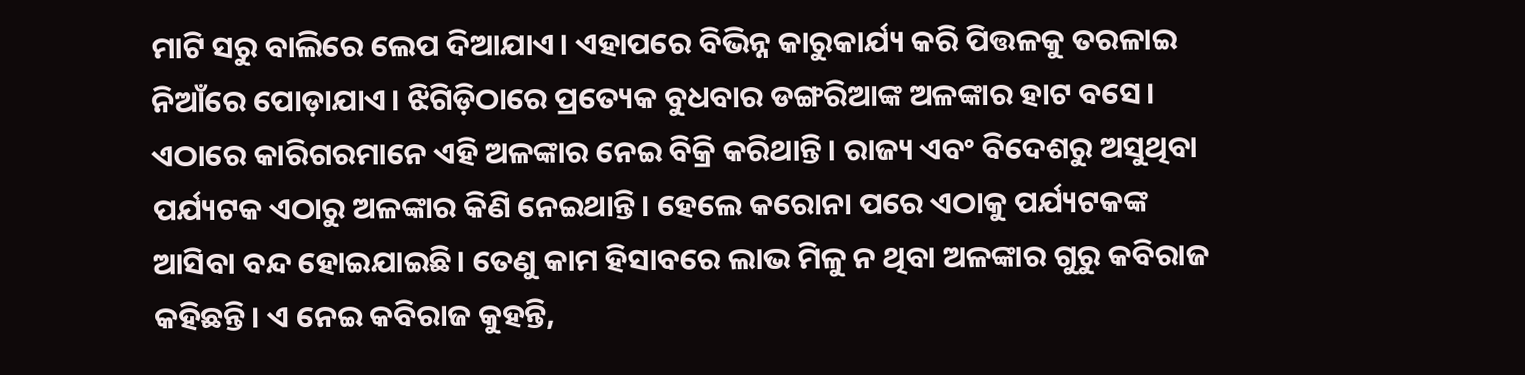ମାଟି ସରୁ ବାଲିରେ ଲେପ ଦିଆଯାଏ। ଏହାପରେ ବିଭିନ୍ନ କାରୁକାର୍ଯ୍ୟ କରି ପିତ୍ତଳକୁ ତରଳାଇ ନିଆଁରେ ପୋଡ଼ାଯାଏ। ଝିଗିଡ଼ିଠାରେ ପ୍ରତ୍ୟେକ ବୁଧବାର ଡଙ୍ଗରିଆଙ୍କ ଅଳଙ୍କାର ହାଟ ବସେ। ଏଠାରେ କାରିଗରମାନେ ଏହି ଅଳଙ୍କାର ନେଇ ବିକ୍ରି କରିଥାନ୍ତି। ରାଜ୍ୟ ଏବଂ ବିଦେଶରୁ ଅସୁଥିବା ପର୍ଯ୍ୟଟକ ଏଠାରୁ ଅଳଙ୍କାର କିଣି ନେଇଥାନ୍ତି। ହେଲେ କରୋନା ପରେ ଏଠାକୁ ପର୍ଯ୍ୟଟକଙ୍କ ଆସିବା ବନ୍ଦ ହୋଇଯାଇଛି। ତେଣୁ କାମ ହିସାବରେ ଲାଭ ମିଳୁ ନ ଥିବା ଅଳଙ୍କାର ଗୁରୁ କବିରାଜ କହିଛନ୍ତି। ଏ ନେଇ କବିରାଜ କୁହନ୍ତି,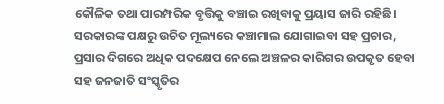କୌଳିକ ତଥା ପାରମ୍ପରିକ ବୃତ୍ତିକୁ ବଞ୍ଚାଇ ରଖିବାକୁ ପ୍ରୟାସ ଜାରି ରହିଛି। ସରକାରଙ୍କ ପକ୍ଷରୁ ଉଚିତ ମୂଲ୍ୟରେ କଞ୍ଚାମାଲ ଯୋଗାଇବା ସହ ପ୍ରଚାର, ପ୍ରସାର ଦିଗରେ ଅଧିକ ପଦକ୍ଷେପ ନେଲେ ଅଞ୍ଚଳର କାରିଗର ଉପକୃତ ହେବା ସହ ଜନଜାତି ସଂସ୍କୃତିର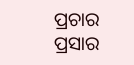ପ୍ରଚାର ପ୍ରସାର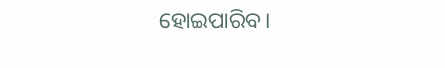ହୋଇପାରିବ।